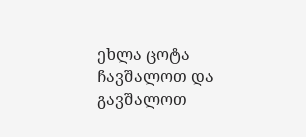ეხლა ცოტა ჩავშალოთ და გავშალოთ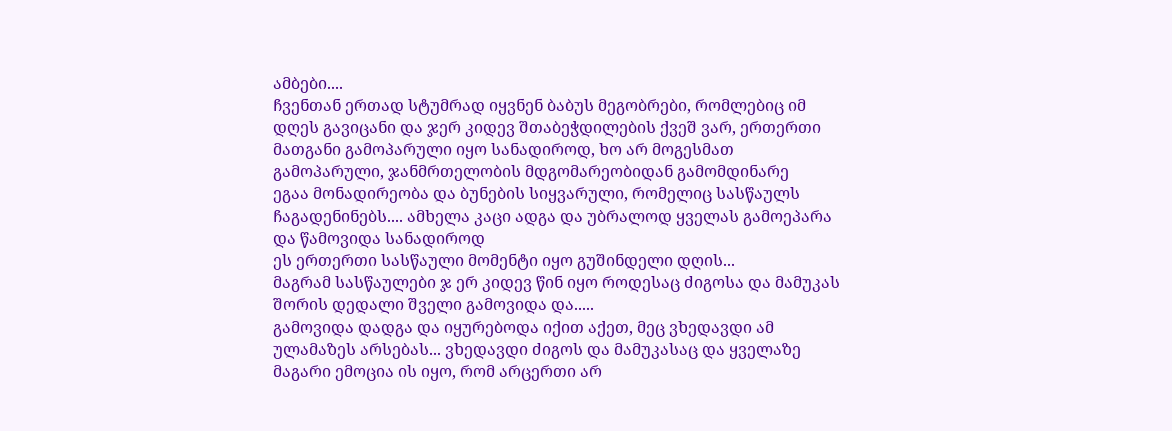ამბები....
ჩვენთან ერთად სტუმრად იყვნენ ბაბუს მეგობრები, რომლებიც იმ დღეს გავიცანი და ჯერ კიდევ შთაბეჭდილების ქვეშ ვარ, ერთერთი მათგანი გამოპარული იყო სანადიროდ, ხო არ მოგესმათ გამოპარული, ჯანმრთელობის მდგომარეობიდან გამომდინარე
ეგაა მონადირეობა და ბუნების სიყვარული, რომელიც სასწაულს ჩაგადენინებს.... ამხელა კაცი ადგა და უბრალოდ ყველას გამოეპარა და წამოვიდა სანადიროდ
ეს ერთერთი სასწაული მომენტი იყო გუშინდელი დღის...
მაგრამ სასწაულები ჯ ერ კიდევ წინ იყო როდესაც ძიგოსა და მამუკას შორის დედალი შველი გამოვიდა და.....
გამოვიდა დადგა და იყურებოდა იქით აქეთ, მეც ვხედავდი ამ ულამაზეს არსებას... ვხედავდი ძიგოს და მამუკასაც და ყველაზე მაგარი ემოცია ის იყო, რომ არცერთი არ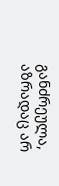განძრეულა, აზრადაც არ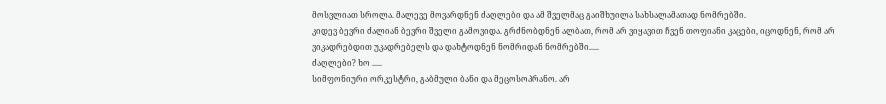მოსვლიათ სროლა. მალევე მოვარდნენ ძაღლები და ამ შველმაც გაიშხუილა სახსალამათად ნომრებში.
კიდევ ბევრი ძალიან ბევრი შველი გამოვიდა. გრძნობდნენ ალბათ, რომ არ ვიყავით ჩვენ თოფიანი კაცები, იცოდნენ, რომ არ ვიკადრებდით უკადრებელს და დახტოდნენ ნომრიდან ნომრებში.....
ძაღლები? ხო .....
სიმფონიური ორკესტრი, გაბმული ბანი და მეცოსოპრანო. არ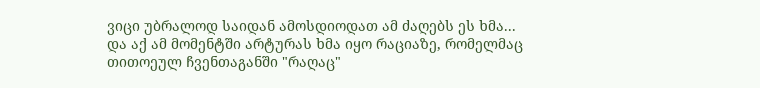ვიცი უბრალოდ საიდან ამოსდიოდათ ამ ძაღებს ეს ხმა...
და აქ ამ მომენტში არტურას ხმა იყო რაციაზე, რომელმაც თითოეულ ჩვენთაგანში "რაღაც"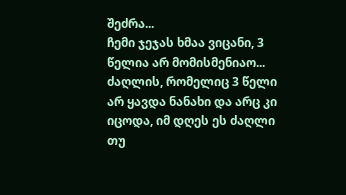შეძრა...
ჩემი ჯეჯას ხმაა ვიცანი, 3 წელია არ მომისმენიაო...
ძაღლის, რომელიც 3 წელი არ ყავდა ნანახი და არც კი იცოდა, იმ დღეს ეს ძაღლი თუ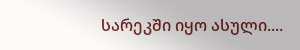სარეკში იყო ასული....